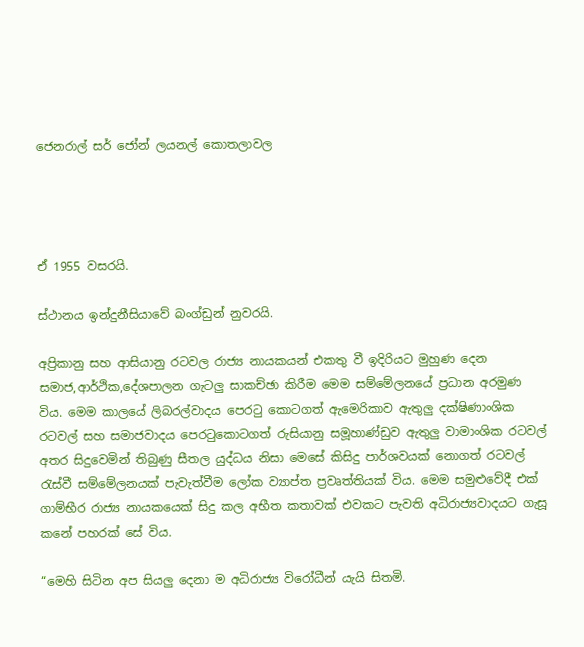ජෙනරාල් සර් ජෝන් ලයනල් කොතලාවල




ඒ 1955 වසරයි.

ස්ථානය ඉන්දුනීසියාවේ බංග්ඩුන් නුවරයි.

අප්‍රිකානු සහ ආසියානු රටවල රාජ්‍ය නායකයන් එකතු වී ඉදිරියට මුහුණ දෙන සමාජ,ආර්ථික,දේශපාලන ගැටලු සාකච්ඡා කිරීම මෙම සම්මේලනයේ ප්‍රධාන අරමුණ විය. මෙම කාලයේ ලිබරල්වාදය පෙරටු කොටගත් ඇමෙරිකාව ඇතුලු දක්ෂිණාංශික රටවල් සහ සමාජවාදය පෙරටුකොටගත් රුසියානු සමූහාණ්ඩුව ඇතුලු වාමාංශික රටවල් අතර සිදුවෙමින් තිබුණු සීතල යුද්ධය නිසා මෙසේ කිසිදු පාර්ශවයක් නොගත් රටවල් රැස්වී සම්මේලනයක් පැවැත්වීම ලෝක ව්‍යාප්ත ප්‍රවෘත්තියක් විය. මෙම සමුළුවේදී එක් ගාම්භීර රාජ්‍ය නායකයෙක් සිදු කල අභීත කතාවක් එවකට පැවති අධිරාජ්‍යවාදයට ගැසූ කනේ පහරක් සේ විය.

“මෙහි සිටින අප සියලු දෙනා ම අධිරාජ්‍ය විරෝධීන් යැයි සිතමි.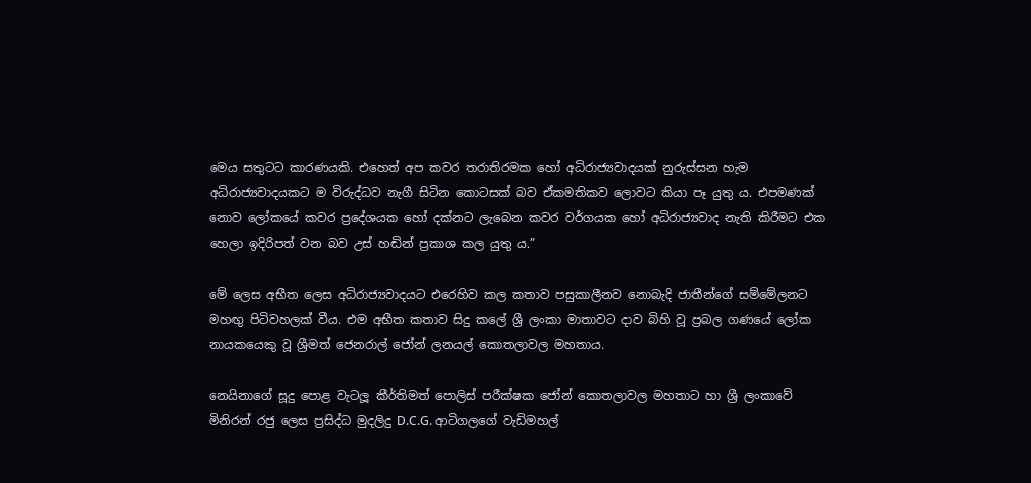මෙය සතුටට කාරණයකි. එහෙත් අප කවර තරාතිරමක හෝ අධිරාජ්‍යවාදයක් නුරුස්සන හැම අධිරාජ්‍යවාදයකට ම විරුද්ධව නැගී සිටින කොටසක් බව ඒකමතිකව ලොවට කියා පෑ යුතු ය. එපමණක් නොව ලෝකයේ කවර ප්‍රදේශයක හෝ දක්නට ලැබෙන කවර වර්ගයක හෝ අධිරාජ්‍යවාද නැති කිරීමට එක හෙලා ඉදිරිපත් වන බව උස් හඬින් ප්‍රකාශ කල යුතු ය.”

මේ ලෙස අභීත ලෙස අධිරාජ්‍යවාදයට එරෙහිව කල කතාව පසුකාලීනව නොබැදි ජාතීන්ගේ සම්මේලනට මහඟු පිටිවහලක් වීය. එම අභීත කතාව සිදු කලේ ශ්‍රී ලංකා මාතාවට දාව බිහි වූ ප්‍රබල ගණයේ ලෝක නායකයෙකු වූ ශ්‍රීමත් ජෙනරාල් ජෝන් ලනයල් කොතලාවල මහතාය.

නෙයිනාගේ සූදු පොළ වැටලූ කීර්තිමත් පොලිස් පරීක්ෂක ජෝන් කොතලාවල මහතාට හා ශ්‍රී ලංකාවේ මිනිරන් රජු ලෙස ප්‍රසිද්ධ මුදලිදු D.C.G. ආටිගලගේ වැඩිමහල්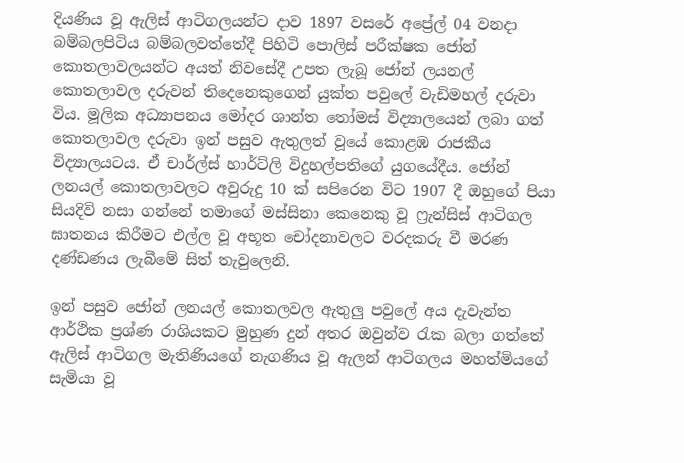දියණිය වූ ඇලිස් ආටිගලයන්ට දාව 1897 වසරේ අප්‍රේල් 04 වනදා බම්බලපිටිය බම්බලවත්තේදී පිහිටි පොලිස් පරීක්ෂක ජෝන් කොතලාවලයන්ට අයත් නිවසේදී උපත ලැබූ ජෝන් ලයනල් කොතලාවල දරුවන් තිදෙනෙකුගෙන් යුක්ත පවුලේ වැඩිමහල් දරුවා විය. මූලික අධ්‍යාපනය මෝදර ශාන්ත තෝමස් විද්‍යාලයෙන් ලබා ගත් කොතලාවල දරුවා ඉන් පසුව ඇතුලත් වූයේ කොළඹ රාජකීය විද්‍යාලයටය. ඒ චාර්ල්ස් හාර්ට්ලි විදුහල්පතිගේ යුගයේදීය. ජෝන් ලනයල් කොතලාවලට අවුරුදු 10 ක් සපිරෙන විට 1907 දී ඔහුගේ පියා සියදිවි නසා ගන්නේ තමාගේ මස්සිනා කෙනෙකු වූ ෆ්‍රැන්සිස් ආටිගල ඝාතනය කිරීමට එල්ල වූ අභූත චෝදනාවලට වරදකරු වී මරණ දණ්ඩණය ලැබීමේ සිත් තැවුලෙනි.

ඉන් පසුව ජෝන් ලනයල් කොතලවල ඇතුලු පවුලේ අය දැවැන්ත ආර්ථික ප්‍රශ්ණ රාශියකට මුහුණ දුන් අතර ඔවුන්ව රැක බලා ගත්තේ ඇලිස් ආටිගල මැතිණියගේ නැගණිය වූ ඇලන් ආටිගලය මහත්මියගේ සැමියා වූ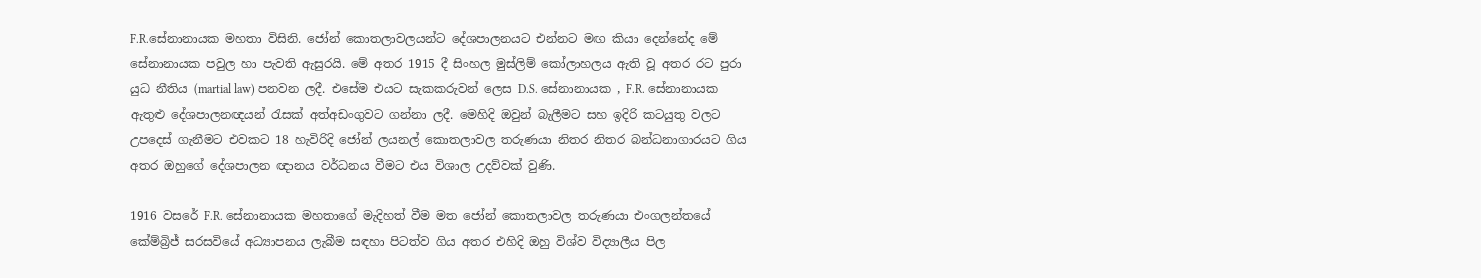F.R.සේනානායක මහතා විසිනි. ජෝන් කොතලාවලයන්ට දේශපාලනයට එන්නට මඟ කියා දෙන්නේද මේ සේනානායක පවුල හා පැවති ඇසුරයි. මේ අතර 1915 දී සිංහල මුස්ලිම් කෝලාහලය ඇති වූ අතර රට පුරා යුධ නීතිය (martial law) පනවන ලදී. එසේම එයට සැකකරුවන් ලෙස D.S. සේනානායක , F.R. සේනානායක ඇතුළු දේශපාලනඥයන් රැසක් අත්අඩංගුවට ගන්නා ලදී. මෙහිදි ඔවුන් බැලීමට සහ ඉදිරි කටයුතු වලට උපදෙස් ගැනීමට එවකට 18 හැවිරිදි ජෝන් ලයනල් කොතලාවල තරුණයා නිතර නිතර බන්ධනාගාරයට ගිය අතර ඔහුගේ දේශපාලන ඥානය වර්ධනය වීමට එය විශාල උදව්වක් වුණි.

1916 වසරේ F.R. සේනානායක මහතාගේ මැදිහත් වීම මත ජෝන් කොතලාවල තරුණයා එංගලන්තයේ කේම්බ්‍රිජ් සරසවියේ අධ්‍යාපනය ලැබීම සඳහා පිටත්ව ගිය අතර එහිදි ඔහු විශ්ව විද්‍යාලීය පිල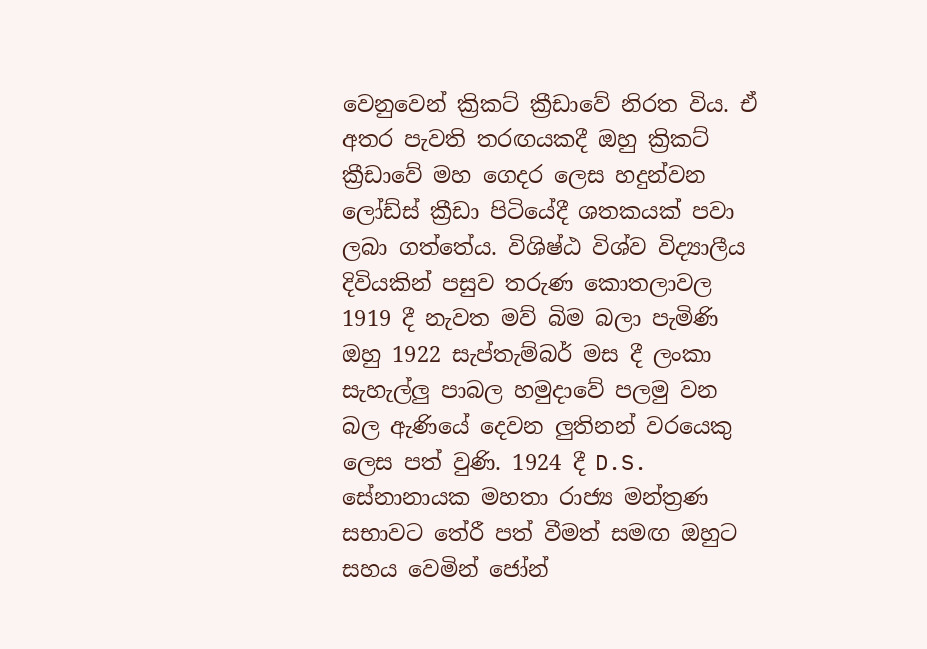වෙනුවෙන් ක්‍රිකට් ක්‍රීඩාවේ නිරත විය. ඒ අතර පැවති තරඟයකදී ඔහු ක්‍රිකට් ක්‍රීඩාවේ මහ ගෙදර ලෙස හදුන්වන ලෝඩ්ස් ක්‍රීඩා පිටියේදී ශතකයක් පවා ලබා ගත්තේය. විශිෂ්ඨ විශ්ව විද්‍යාලීය දිවියකින් පසුව තරුණ කොතලාවල 1919 දී නැවත මව් බිම බලා පැමිණි ඔහු 1922 සැප්තැම්බර් මස දී ලංකා සැහැල්ලු පාබල හමුදාවේ පලමු වන බල ඇණියේ දෙවන ලුතිනන් වරයෙකු ලෙස පත් වුණි. 1924 දී D.S. සේනානායක මහතා රාජ්‍ය මන්ත්‍රණ සභාවට තේරී පත් වීමත් සමඟ ඔහුට සහය වෙමින් ජෝන්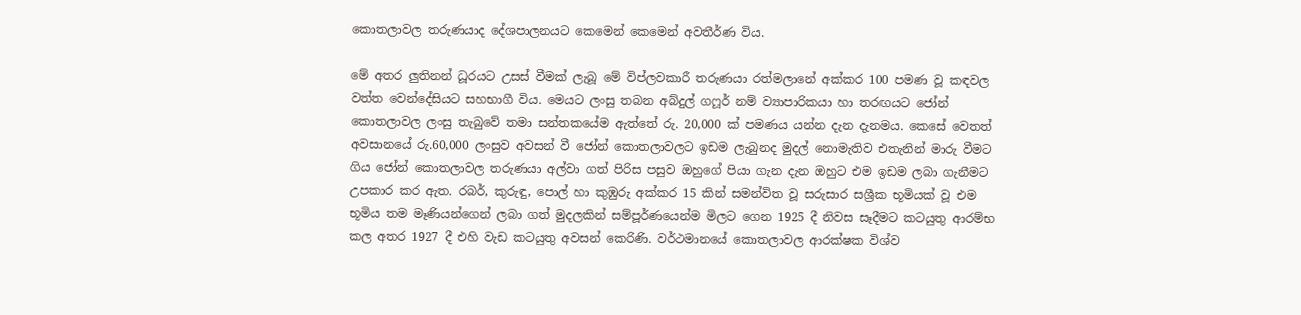කොතලාවල තරුණයාද දේශපාලනයට කෙමෙන් කෙමෙන් අවතීර්ණ විය.

මේ අතර ලුතිනන් ධූරයට උසස් වීමක් ලැබූ මේ විප්ලවකාරී තරුණයා රත්මලානේ අක්කර 100 පමණ වූ කඳවල වත්ත වෙන්දේසියට සහභාගී විය. මෙයට ලංසු තබන අබ්දුල් ගෆූර් නම් ව්‍යාපාරිකයා හා තරඟයට ජෝන් කොතලාවල ලංසු තැබුවේ තමා සන්තකයේම ඇත්තේ රු. 20,000 ක් පමණය යන්න දැන දැනමය. කෙසේ වෙතත් අවසානයේ රු.60,000 ලංසුව අවසන් වී ජෝන් කොතලාවලට ඉඩම ලැබුනද මුදල් නොමැතිව එතැනින් මාරු වීමට ගිය ජෝන් කොතලාවල තරුණයා අල්වා ගත් පිරිස පසුව ඔහුගේ පියා ගැන දැන ඔහුට එම ඉඩම ලබා ගැනීමට උපකාර කර ඇත. රබර්, කුරුඳු, පොල් හා කුඹුරු අක්කර 15 කින් සමන්විත වූ සරුසාර සශ්‍රීක භූමියක් වූ එම භූමිය තම මෑණියන්ගෙන් ලබා ගත් මුදලකින් සම්පූර්ණයෙන්ම මිලට ගෙන 1925 දී නිවස සෑදීමට කටයුතු ආරම්භ කල අතර 1927 දී එහි වැඩ කටයුතු අවසන් කෙරිණි. වර්ථමානයේ කොතලාවල ආරක්ෂක විශ්ව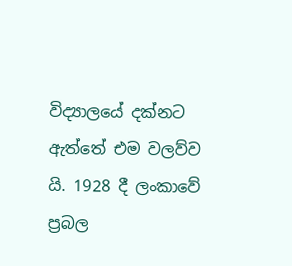විද්‍යාලයේ දක්නට ඇත්තේ එම වලව්ව යි. 1928 දී ලංකාවේ ප්‍රබල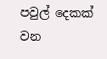පවුල් දෙකක් වන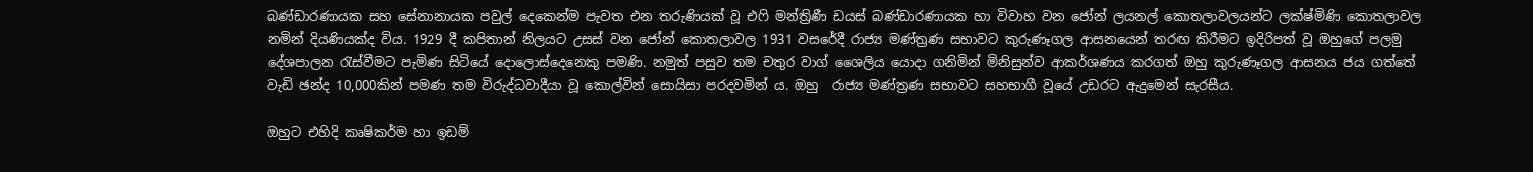බණ්ඩාරණායක සහ සේනානායක පවුල් දෙකෙන්ම පැවත එන තරුණියක් වූ එෆි මන්ත්‍රිණී ඩයස් බණ්ඩාරණායක හා විවාහ වන ජෝන් ලයනල් කොතලාවලයන්ට ලක්ෂ්මිණි කොතලාවල නමින් දියණියක්ද විය. 1929 දී කපිතාන් නිලයට උසස් වන ජෝන් කොතලාවල 1931 වසරේදී රාජ්‍ය මණ්ත්‍රණ සභාවට කුරුණෑගල ආසනයෙන් තරඟ කිරීමට ඉදිරිපත් වූ ඔහුගේ පලමු දේශපාලන රැස්වීමට පැමිණ සිටියේ දොලොස්දෙනෙකු පමණි. නමුත් පසුව තම චතුර වාග් ශෛලිය යොදා ගනිමින් මිනිසුන්ව ආකර්ශණය කරගත් ඔහු කුරුණෑගල ආසනය ජය ගත්තේ වැඩි ඡන්ද 10,000කින් පමණ තම විරුද්ධවාදීයා වූ කොල්වින් සොයිසා පරදවමින්‍ ය. ඔහු  රාජ්‍ය මණ්ත්‍රණ සභාවට සහභාගී වූයේ උඩරට ඇදුමෙන් සැරසීය.

ඔහුට එහිදි කෘෂිකර්ම හා ඉඩම්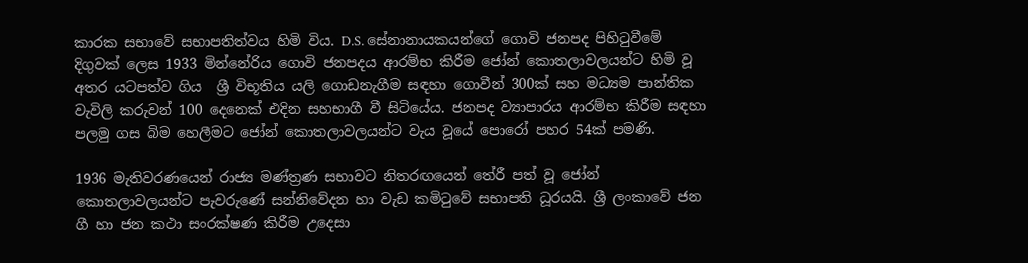කාරක සභාවේ සභාපතිත්වය හිමි විය. D.S. සේනානායකයන්ගේ ගොවි ජනපද පිහිටුවීමේ දිගුවක් ලෙස 1933 මින්නේරිය ගොවි ජනපදය ආරම්භ කිරීම ජෝන් කොතලාවලයන්ට හිමි වූ අතර යටපත්ව ගිය  ශ්‍රී විභූතිය යලි ගොඩනැගීම සඳහා ගොවීන් 300ක් සහ මධ්‍යම පාන්තික වැවිලි කරුවන් 100 දෙනෙක් එදින සහභාගී වී සිටියේය. ජනපද ව්‍යාපාරය ආරම්භ කිරීම සඳහා පලමු ගස බිම හෙලීමට ජෝන් කොතලාවලයන්ට වැය වූයේ පොරෝ පහර 54ක් පමණි.

1936 මැතිවරණයෙන් රාජ්‍ය මණ්ත්‍රණ සභාවට නිතරඟයෙන් තේරී පත් වූ ජෝන් කොතලාවලයන්ට පැවරුණේ සන්නිවේදන හා වැඩ කමිටුවේ සභාපති ධූරයයි. ශ්‍රී ලංකාවේ ජන ගී හා ජන කථා සංරක්ෂණ කිරීම උදෙසා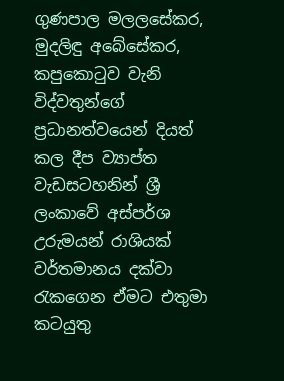ගුණපාල මලලසේකර, මුදලිඳු අබේසේකර, කපුකොටුව වැනි විද්වතුන්ගේ ප්‍රධානත්වයෙන් දියත් කල දීප ව්‍යාප්ත වැඩසටහනින් ශ්‍රී ලංකාවේ අස්පර්ශ උරුමයන් රාශියක් වර්තමානය දක්වා රැකගෙන ඒමට එතුමා කටයුතු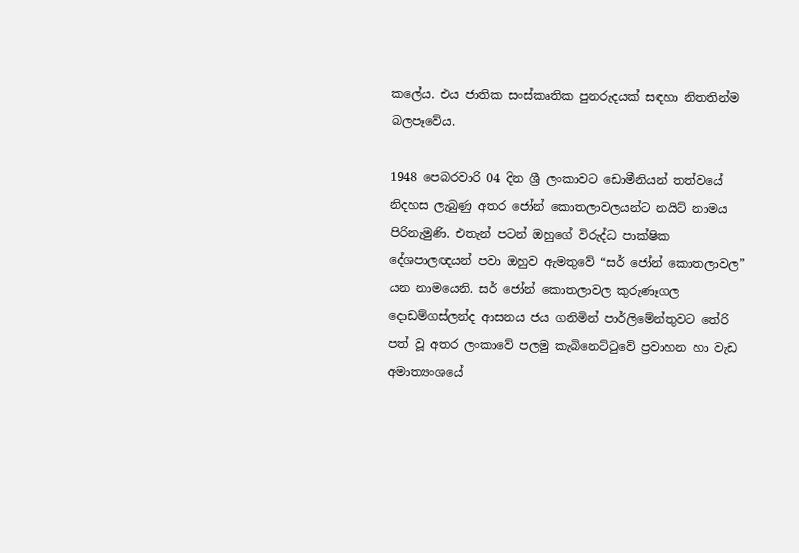කලේය. එය ජාතික සංස්කෘතික පුනරුදයක් සඳහා නිතතින්ම බලපෑවේය.

1948 පෙබරවාරි 04 දින ශ්‍රී ලංකාවට ඩොමීනියන් තත්වයේ නිදහස ලැබුණු අතර ජෝන් කොතලාවලයන්ට නයිට් නාමය පිරිනැමුණි. එතැන් පටන් ඔහුගේ විරුද්ධ පාක්ෂික දේශපාලඥයන් පවා ඔහුව ඇමතුවේ “සර් ජෝන් කොතලාවල” යන නාමයෙනි. සර් ජෝන් කොතලාවල කුරුණෑගල දොඩම්ගස්ලන්ද ආසනය ජය ගනිමින් පාර්ලිමේන්තුවට තේරි පත් වූ අතර ලංකාවේ පලමු කැබිනෙට්ටුවේ ප්‍රවාහන හා වැඩ අමාත්‍යංශයේ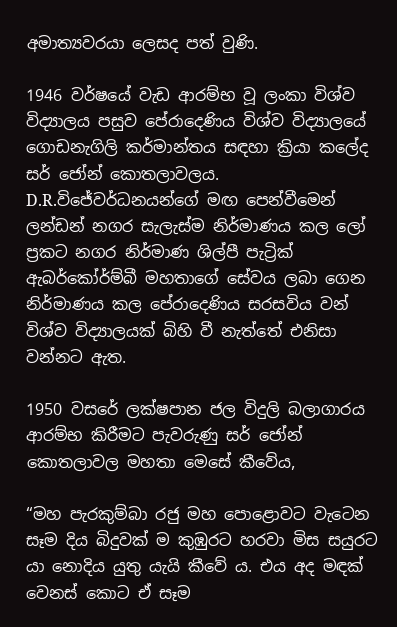අමාත්‍යවරයා ලෙසද පත් වුණි.

1946 වර්ෂයේ වැඩ ආරම්භ වූ ලංකා විශ්ව විද්‍යාලය පසුව පේරාදෙණිය විශ්ව විද්‍යාලයේ ගොඩනැගිලි කර්මාන්තය සඳහා ක්‍රියා කලේද සර් ජෝන් කොතලාවලය. D.R.විජේවර්ධනයන්ගේ මඟ පෙන්වීමෙන් ලන්ඩන් නගර සැලැස්ම නිර්මාණය කල ලෝ ප්‍රකට නගර නිර්මාණ ශිල්පී පැට්‍රික් ඇබර්කෝර්ම්බී මහතාගේ සේවය ලබා ගෙන නිර්මාණය කල පේරාදෙණිය සරසවිය වන් විශ්ව විද්‍යාලයක් බිහි වී නැත්තේ එනිසා වන්නට ඇත.

1950 වසරේ ලක්ෂපාන ජල විදුලි බලාගාරය ආරම්භ කිරීමට පැවරුණු සර් ජෝන් කොතලාවල මහතා මෙසේ කීවේය,

“මහ පැරකුම්බා රජු මහ පොළොවට වැටෙන සෑම දිය බිදුවක් ම කුඹුරට හරවා මිස සයුරට යා නොදිය යුතු යැයි කීවේ ය. එය අද මඳක් වෙනස් කොට ඒ සෑම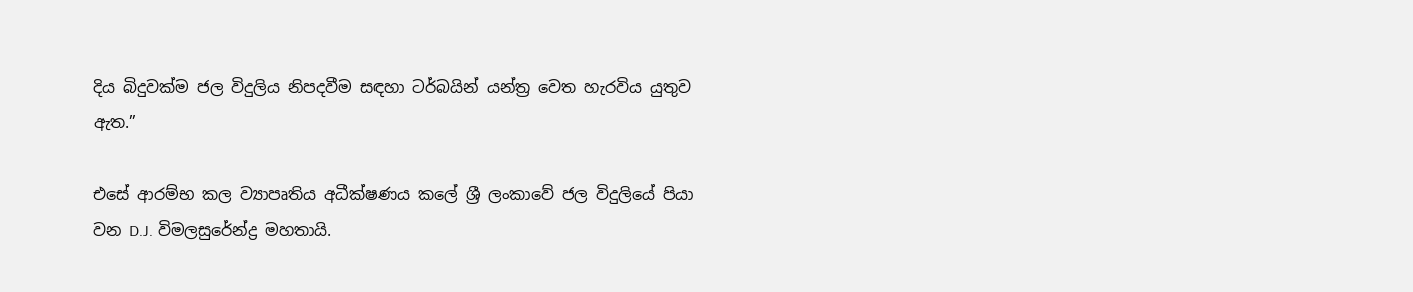දිය බිදුවක්ම ජල විදුලිය නිපදවීම සඳහා ටර්බයින් යන්ත්‍ර වෙත හැරවිය යුතුව ඇත.”

එසේ ආරම්භ කල ව්‍යාපෘතිය අධීක්ෂණය කලේ ශ්‍රී ලංකාවේ ජල විදුලියේ පියා වන D.J. විමලසුරේන්ද්‍ර මහතායි.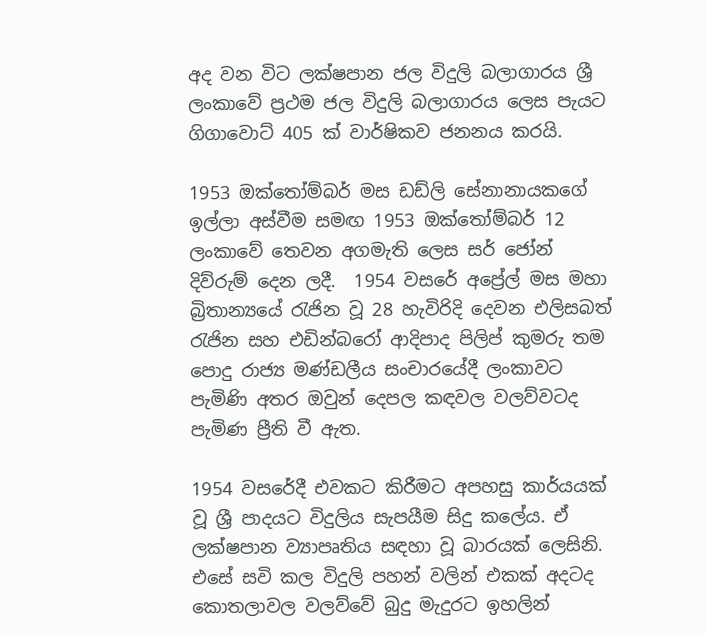අද වන විට ලක්ෂපාන ජල විදුලි බලාගාරය ශ්‍රී ලංකාවේ ප්‍රථම ජල විදුලි බලාගාරය ලෙස පැයට ගිගාවොට් 405 ක් වාර්ෂිකව ජනනය කරයි.

1953 ඔක්තෝම්බර් මස ඩඩ්ලි සේනානායකගේ ඉල්ලා අස්වීම සමඟ 1953 ඔක්තෝම්බර් 12 ලංකාවේ තෙවන අගමැති ලෙස සර් ජෝන් දිව්රුම් දෙන ලදී.  1954 වසරේ අප්‍රේල් මස මහා බ්‍රිතාන්‍යයේ රැජින වූ 28 හැවිරිදි දෙවන එලිසබත් රැජින සහ එඩින්බරෝ ආදිපාද පිලිප් කුමරු තම පොදු රාජ්‍ය මණ්ඩලීය සංචාරයේදී ලංකාවට පැමිණි අතර ඔවුන් දෙපල කඳවල වලව්වටද පැමිණ ප්‍රීති වී ඇත.

1954 වසරේදී එවකට කිරීමට අපහසු කාර්යයක් වූ ශ්‍රී පාදයට විදුලිය සැපයීම සිදු කලේය. ඒ ලක්ෂපාන ව්‍යාපෘතිය සඳහා වූ බාරයක් ලෙසිනි. එසේ සවි කල විදුලි පහන් වලින් එකක් අදටද කොතලාවල වලව්වේ බුදු මැදුරට ඉහලින්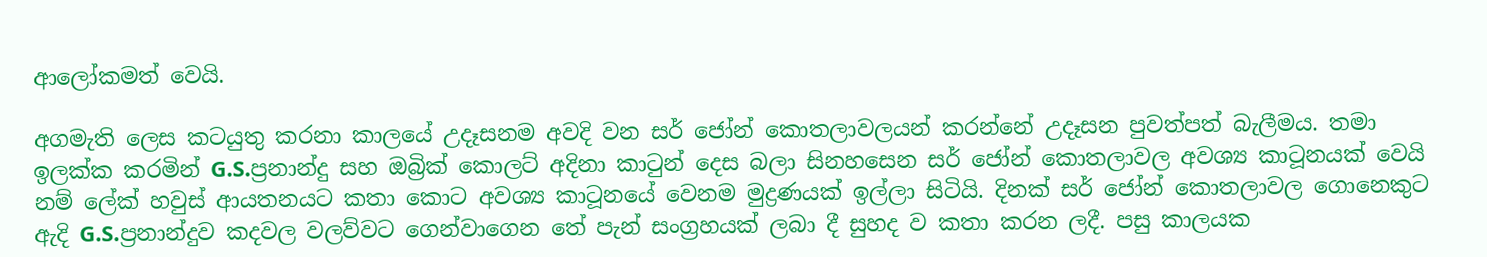ආලෝකමත් වෙයි.

අගමැති ලෙස කටයුතු කරනා කාලයේ උදෑසනම අවදි වන සර් ජෝන් කොතලාවලයන් කරන්නේ උදෑසන පුවත්පත් බැලීමය. තමා ඉලක්ක කරමින් G.S.ප්‍රනාන්දු සහ ඔබ්‍රික් කොලට් අදිනා කාටුන් දෙස බලා සිනහසෙන සර් ජෝන් කොතලාවල අවශ්‍ය කාටූනයක් වෙයි නම් ලේක් හවුස් ආයතනයට කතා කොට අවශ්‍ය කාටූනයේ වෙනම මුද්‍රණයක් ඉල්ලා සිටියි. දිනක් සර් ජෝන් කොතලාවල ගොනෙකුට ඇදි G.S.ප්‍රනාන්දුව කදවල වලව්වට ගෙන්වාගෙන තේ පැන් සංග්‍රහයක් ලබා දී සුහද ව කතා කරන ලදී. පසු කාලයක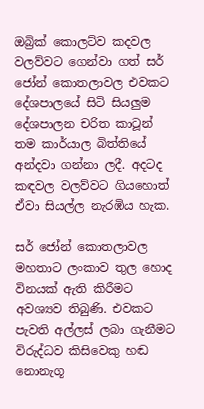ඔබ්‍රික් කොලට්ව කදවල වලව්වට ගෙන්වා ගත් සර් ජෝන් කොතලාවල එවකට දේශපාලයේ සිටි සියලුම දේශපාලන චරිත කාටූන් තම කාර්යාල බිත්තියේ අන්දවා ගන්නා ලදී. අදටද කඳවල වලව්වට ගියහොත් ඒවා සියල්ල නැරඹිය හැක.

සර් ජෝන් කොතලාවල මහතාට ලංකාව තුල හොද විනයක් ඇති කිරීමට අවශ්‍යව තිබුණි. එවකට පැවති අල්ලස් ලබා ගැනීමට විරුද්ධව කිසිවෙකු හඬ නොනැගූ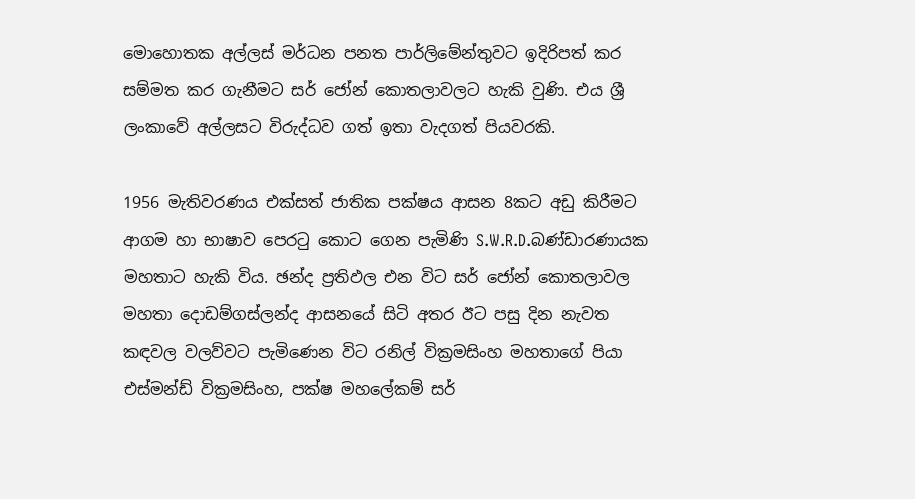මොහොතක අල්ලස් මර්ධන පනත පාර්ලිමේන්තුවට ඉදිරිපත් කර සම්මත කර ගැනීමට සර් ජෝන් කොතලාවලට හැකි වුණි. එය ශ්‍රී ලංකාවේ අල්ලසට විරුද්ධව ගත් ඉතා වැදගත් පියවරකි.

1956 මැතිවරණය එක්සත් ජාතික පක්ෂය ආසන 8කට අඩු කිරීමට ආගම හා භාෂාව පෙරටු කොට ගෙන පැමිණි S.W.R.D.බණ්ඩාරණායක මහතාට හැකි විය. ඡන්ද ප්‍රතිඵල එන විට සර් ජෝන් කොතලාවල මහතා දොඩම්ගස්ලන්ද ආසනයේ සිටි අතර ඊට පසු දින නැවත කඳවල වලව්වට පැමිණෙන විට රනිල් වික්‍රමසිංහ මහතාගේ පියා එස්මන්ඩ් වික්‍රමසිංහ, පක්ෂ මහලේකම් සර්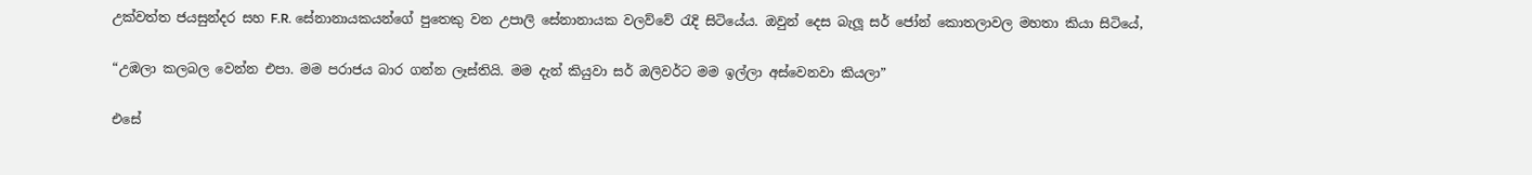උක්වත්ත ජයසුන්දර සහ F.R. සේනානායකයන්ගේ පුතෙකු වන උපාලි සේනානායක වලව්වේ රැදි සිටියේය. ඔවුන් දෙස බැලූ සර් ජෝන් කොතලාවල මහතා කියා සිටියේ,

“උඹලා කලබල වෙන්න එපා. මම පරාජය බාර ගන්න ලෑස්තියි. මම දැන් කියුවා සර් ඔලිවර්ට මම ඉල්ලා අස්වෙනවා කියලා”

එසේ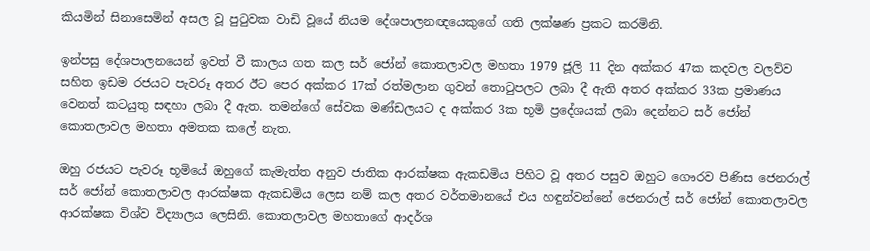කියමින් සිනාසෙමින් අසල වූ පුටුවක වාඩි වූයේ නියම දේශපාලනඥයෙකුගේ ගති ලක්ෂණ ප්‍රකට කරමිනි.

ඉන්පසු දේශපාලනයෙන් ඉවත් වී කාලය ගත කල සර් ජෝන් කොතලාවල මහතා 1979 ජූලි 11 දින අක්කර 47ක කදවල වලව්ව සහිත ඉඩම රජයට පැවරූ අතර ඊට පෙර අක්කර 17ක් රත්මලාන ගුවන් තොටුපලට ලබා දී ඇති අතර අක්කර 33ක ප්‍රමාණය වෙනත් කටයුතු සඳහා ලබා දී ඇත. තමන්ගේ සේවක මණ්ඩලයට ද අක්කර 3ක භූමි ප්‍රදේශයක් ලබා දෙන්නට සර් ජෝන් කොතලාවල මහතා අමතක කලේ නැත.

ඔහු රජයට පැවරූ භූමියේ ඔහුගේ කැමැත්ත අනුව ජාතික ආරක්ෂක ඇකඩමිය පිහිට වූ අතර පසුව ඔහුට ගෞරව පිණිස ජෙනරාල් සර් ජෝන් කොතලාවල ආරක්ෂක ඇකඩමිය ලෙස නම් කල අතර වර්තමානයේ එය හඳුන්වන්නේ ජෙනරාල් සර් ජෝන් කොතලාවල ආරක්ෂක විශ්ව විද්‍යාලය ලෙසිනි. කොතලාවල මහතාගේ ආදර්ශ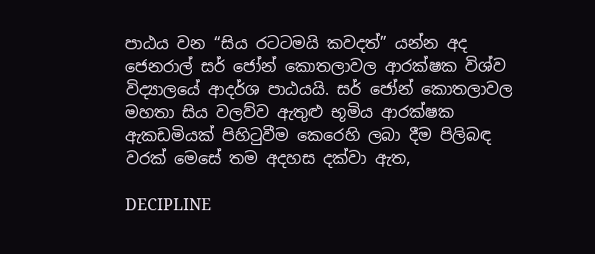පාඨය වන “සිය රටටමයි කවදත්” යන්න අද ජෙනරාල් සර් ජෝන් කොතලාවල ආරක්ෂක විශ්ව විද්‍යාලයේ ආදර්ශ පාඨයයි. සර් ජෝන් කොතලාවල මහතා සිය වලව්ව ඇතුළු භූමිය ආරක්ෂක ඇකඩමියක් පිහිටුවීම කෙරෙහි ලබා දීම පිලිබඳ වරක් මෙසේ තම අදහස දක්වා ඇත,

DECIPLINE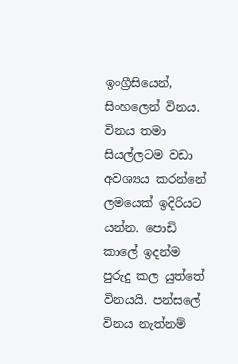ඉංග්‍රීසියෙන්, සිංහලෙන් විනය. විනය තමා සියල්ලටම වඩා අවශ්‍යය කරන්නේ ලමයෙක් ඉදිරියට යන්න. පොඩි කාලේ ඉදන්ම පුරුදු කල යුත්තේ විනයයි. පන්සලේ විනය නැත්නම්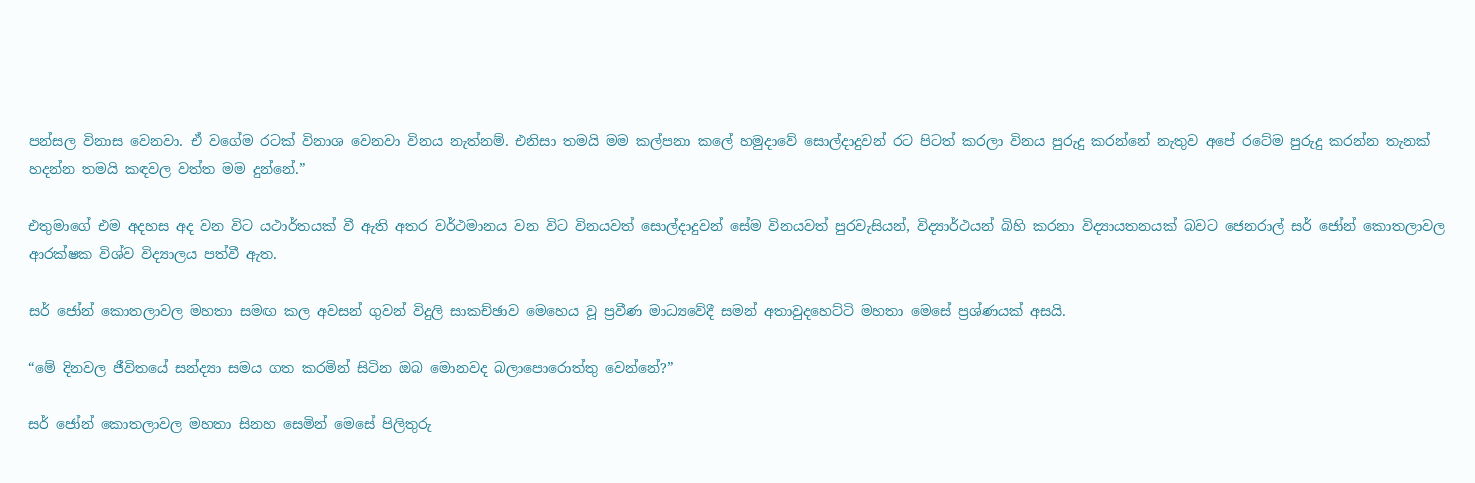පන්සල විනාස වෙනවා. ඒ වගේම රටක් විනාශ වෙනවා විනය නැත්නම්. එනිසා තමයි මම කල්පනා කලේ හමුදාවේ සොල්දාදුවන් රට පිටත් කරලා විනය පුරුදු කරන්නේ නැතුව අපේ රටේම පුරුදු කරන්න තැනක් හදන්න තමයි කඳවල වත්ත මම දුන්නේ.”

එතුමාගේ එම අදහස අද වන විට යථාර්තයක් වී ඇති අතර වර්ථමානය වන විට විනයවත් සොල්දාදුවන් සේම විනයවත් පුරවැසියන්, විද්‍යාර්ථයන් බිහි කරනා විද්‍යායතනයක් බවට ජෙනරාල් සර් ජෝන් කොතලාවල ආරක්ෂක විශ්ව විද්‍යාලය පත්වී ඇත.

සර් ජෝන් කොතලාවල මහතා සමඟ කල අවසන් ගුවන් විදුලි සාකච්ඡාව මෙහෙය වූ ප්‍රවීණ මාධ්‍යවේදී සමන් අතාවුදහෙට්ටි මහතා මෙසේ ප්‍රශ්ණයක් අසයි.

“මේ දිනවල ජීවිතයේ සන්ද්‍යා සමය ගත කරමින් සිටින ඔබ මොනවද බලාපොරොත්තු වෙන්නේ?”

සර් ජෝන් කොතලාවල මහතා සිනහ සෙමින් මෙසේ පිලිතුරු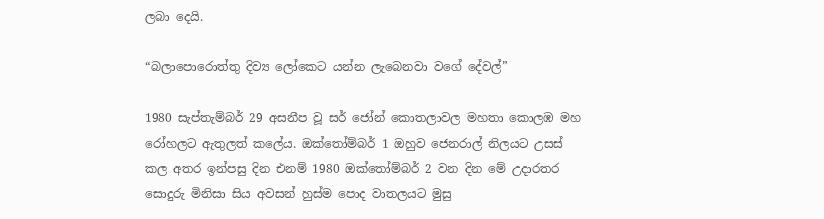ලබා දෙයි.

“බලාපොරොත්තු දිව්‍ය ලෝකෙට යන්න ලැබෙනවා වගේ දේවල්”

1980 සැප්තැම්බර් 29 අසනීප වූ සර් ජෝන් කොතලාවල මහතා කොලඹ මහ රෝහලට ඇතුලත් කලේය. ඔක්තෝම්බර් 1 ඔහුව ජෙනරාල් නිලයට උසස් කල අතර ඉන්පසු දින එනම් 1980 ඔක්තෝම්බර් 2 වන දින මේ උදාරතර සොදුරු මිනිසා සිය අවසන් හුස්ම පොද වාතලයට මුසු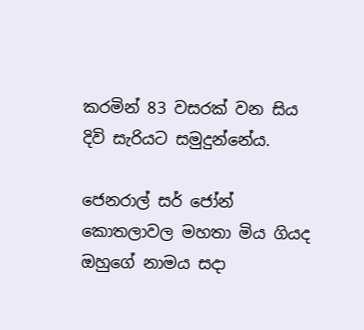කරමින් 83 වසරක් වන සිය දිවි සැරියට සමුදුන්නේය.

ජෙනරාල් සර් ජෝන් කොතලාවල මහතා මිය ගියද ඔහුගේ නාමය සදා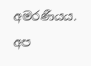අමරණීයය. අප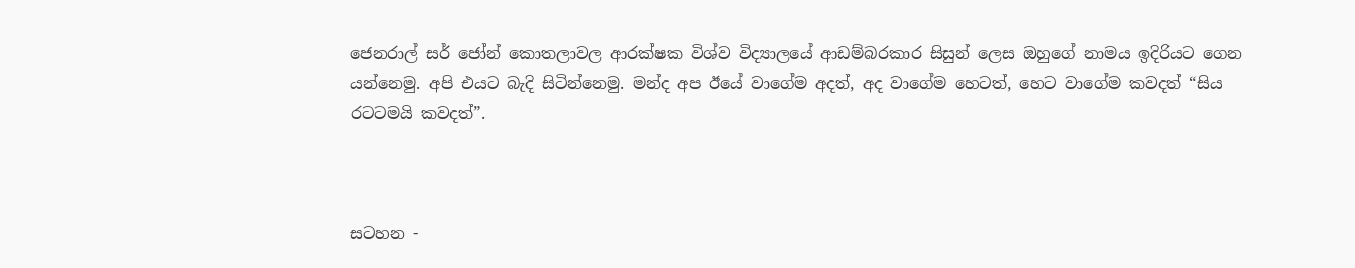ජෙනරාල් සර් ජෝන් කොතලාවල ආරක්ෂක විශ්ව විද්‍යාලයේ ආඩම්බරකාර සිසුන් ලෙස ඔහුගේ නාමය ඉදිරියට ගෙන යන්නෙමු. අපි එයට බැදි සිටින්නෙමු. මන්ද අප ඊයේ වාගේම අදත්, අද වාගේම හෙටත්, හෙට වාගේම කවදත් “සිය රටටමයි කවදත්”.



සටහන -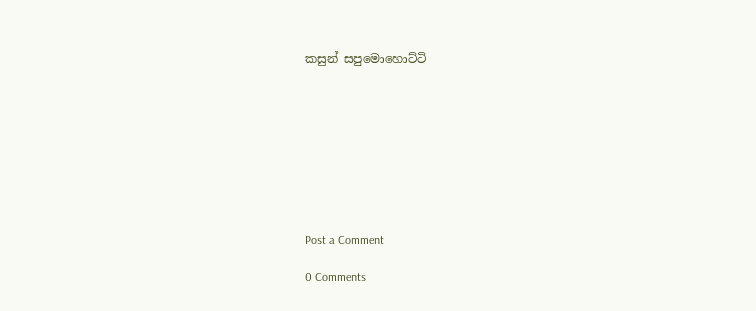කසුන් සපුමොහොට්ටි









Post a Comment

0 Comments